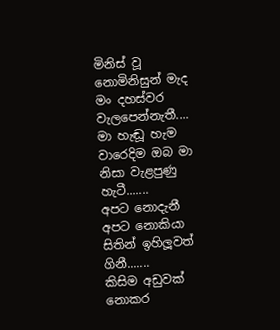මිනිස් වූ නොමිනිසුන් මැද මං දහස්වර වැලපෙන්නැතී....
මා හැඬූ හැම වාරෙදිම ඔබ මා නිසා වැළපුණු හැටී.......
අපට නොදැනී අපට නොකියා සිතින් ඉහිලූවත් ගිනී.......
කිසිම අඩුවක් නොකර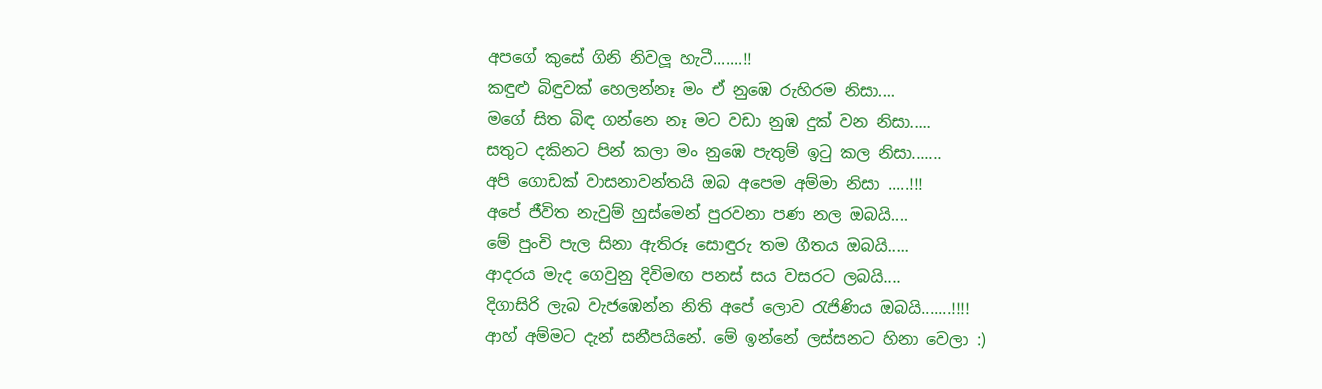අපගේ කුසේ ගිනි නිවලූ හැටී.......!!
කඳුළු බිඳුවක් හෙලන්නෑ මං ඒ නුඹෙ රුහිරම නිසා....
මගේ සිත බිඳ ගන්නෙ නෑ මට වඩා නුඹ දුක් වන නිසා.....
සතුට දකිනට පින් කලා මං නුඹෙ පැතුම් ඉටු කල නිසා.......
අපි ගොඩක් වාසනාවන්තයි ඔබ අපෙම අම්මා නිසා .....!!!
අපේ ජීවිත නැවුම් හුස්මෙන් පුරවනා පණ නල ඔබයි....
මේ පුංචි පැල සිනා ඇතිරූ සොඳුරු තම ගීතය ඔබයි.....
ආදරය මැද ගෙවුනු දිවිමඟ පනස් සය වසරට ලබයි....
දිගාසිරි ලැබ වැජඹෙන්න නිති අපේ ලොව රැජිණිය ඔබයි.......!!!!
ආහ් අම්මට දැන් සනීපයිනේ. මේ ඉන්නේ ලස්සනට හිනා වෙලා :)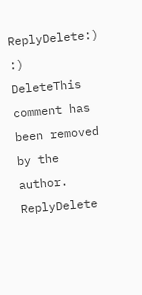ReplyDelete:) :)
DeleteThis comment has been removed by the author.
ReplyDelete